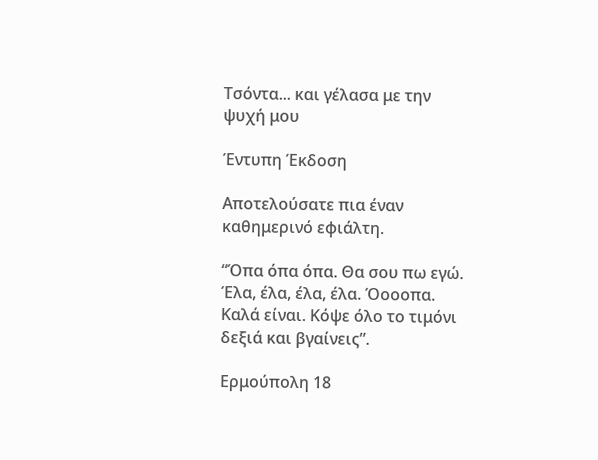Τσόντα... και γέλασα με την ψυχή μου

Έντυπη Έκδοση

Αποτελούσατε πια έναν καθημερινό εφιάλτη.

“Όπα όπα όπα. Θα σου πω εγώ. Έλα, έλα, έλα, έλα. Όοοοπα. Καλά είναι. Κόψε όλο το τιμόνι δεξιά και βγαίνεις”.

Ερμούπολη 18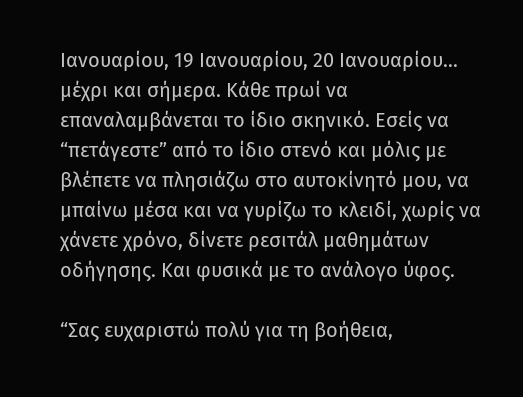Ιανουαρίου, 19 Ιανουαρίου, 20 Ιανουαρίου... μέχρι και σήμερα. Κάθε πρωί να επαναλαμβάνεται το ίδιο σκηνικό. Εσείς να “πετάγεστε” από το ίδιο στενό και μόλις με βλέπετε να πλησιάζω στο αυτοκίνητό μου, να μπαίνω μέσα και να γυρίζω το κλειδί, χωρίς να χάνετε χρόνο, δίνετε ρεσιτάλ μαθημάτων οδήγησης. Και φυσικά με το ανάλογο ύφος.

“Σας ευχαριστώ πολύ για τη βοήθεια,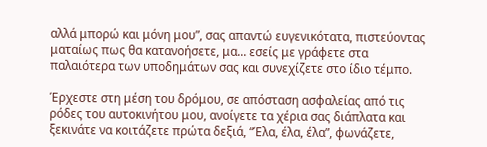αλλά μπορώ και μόνη μου”, σας απαντώ ευγενικότατα, πιστεύοντας ματαίως πως θα κατανοήσετε, μα... εσείς με γράφετε στα παλαιότερα των υποδημάτων σας και συνεχίζετε στο ίδιο τέμπο.

Έρχεστε στη μέση του δρόμου, σε απόσταση ασφαλείας από τις ρόδες του αυτοκινήτου μου, ανοίγετε τα χέρια σας διάπλατα και ξεκινάτε να κοιτάζετε πρώτα δεξιά, “Έλα, έλα, έλα”, φωνάζετε,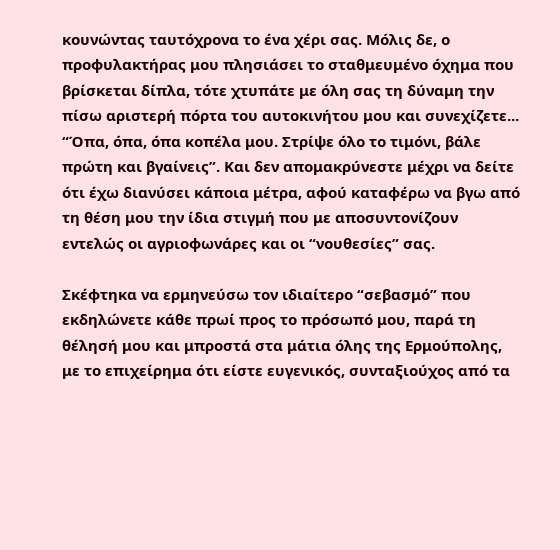κουνώντας ταυτόχρονα το ένα χέρι σας. Μόλις δε, ο προφυλακτήρας μου πλησιάσει το σταθμευμένο όχημα που βρίσκεται δίπλα, τότε χτυπάτε με όλη σας τη δύναμη την πίσω αριστερή πόρτα του αυτοκινήτου μου και συνεχίζετε... “Όπα, όπα, όπα κοπέλα μου. Στρίψε όλο το τιμόνι, βάλε πρώτη και βγαίνεις”. Και δεν απομακρύνεστε μέχρι να δείτε ότι έχω διανύσει κάποια μέτρα, αφού καταφέρω να βγω από τη θέση μου την ίδια στιγμή που με αποσυντονίζουν εντελώς οι αγριοφωνάρες και οι “νουθεσίες” σας.

Σκέφτηκα να ερμηνεύσω τον ιδιαίτερο “σεβασμό” που εκδηλώνετε κάθε πρωί προς το πρόσωπό μου, παρά τη θέλησή μου και μπροστά στα μάτια όλης της Ερμούπολης, με το επιχείρημα ότι είστε ευγενικός, συνταξιούχος από τα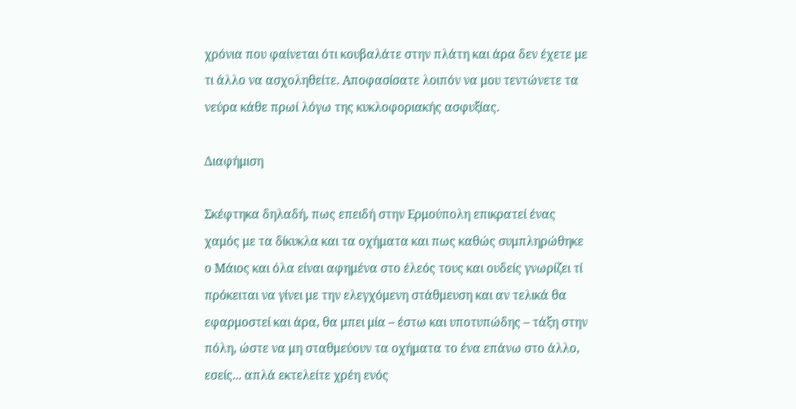χρόνια που φαίνεται ότι κουβαλάτε στην πλάτη και άρα δεν έχετε με τι άλλο να ασχοληθείτε. Αποφασίσατε λοιπόν να μου τεντώνετε τα νεύρα κάθε πρωί λόγω της κυκλοφοριακής ασφυξίας.

Διαφήμιση

Σκέφτηκα δηλαδή, πως επειδή στην Ερμούπολη επικρατεί ένας χαμός με τα δίκυκλα και τα οχήματα και πως καθώς συμπληρώθηκε ο Μάιος και όλα είναι αφημένα στο έλεός τους και ουδείς γνωρίζει τί πρόκειται να γίνει με την ελεγχόμενη στάθμευση και αν τελικά θα εφαρμοστεί και άρα, θα μπει μία – έστω και υποτυπώδης – τάξη στην πόλη, ώστε να μη σταθμεύουν τα οχήματα το ένα επάνω στο άλλο, εσείς... απλά εκτελείτε χρέη ενός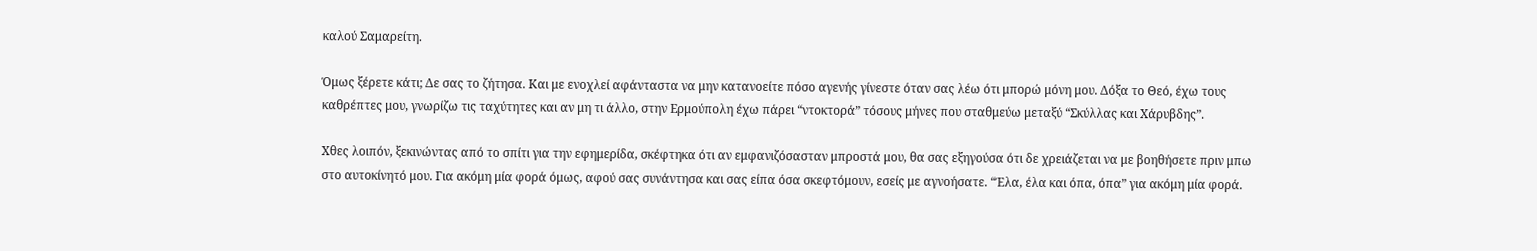καλού Σαμαρείτη.

Όμως ξέρετε κάτι; Δε σας το ζήτησα. Και με ενοχλεί αφάνταστα να μην κατανοείτε πόσο αγενής γίνεστε όταν σας λέω ότι μπορώ μόνη μου. Δόξα το Θεό, έχω τους καθρέπτες μου, γνωρίζω τις ταχύτητες και αν μη τι άλλο, στην Ερμούπολη έχω πάρει “ντοκτορά” τόσους μήνες που σταθμεύω μεταξύ “Σκύλλας και Χάρυβδης”.

Χθες λοιπόν, ξεκινώντας από το σπίτι για την εφημερίδα, σκέφτηκα ότι αν εμφανιζόσασταν μπροστά μου, θα σας εξηγούσα ότι δε χρειάζεται να με βοηθήσετε πριν μπω στο αυτοκίνητό μου. Για ακόμη μία φορά όμως, αφού σας συνάντησα και σας είπα όσα σκεφτόμουν, εσείς με αγνοήσατε. “Έλα, έλα και όπα, όπα” για ακόμη μία φορά.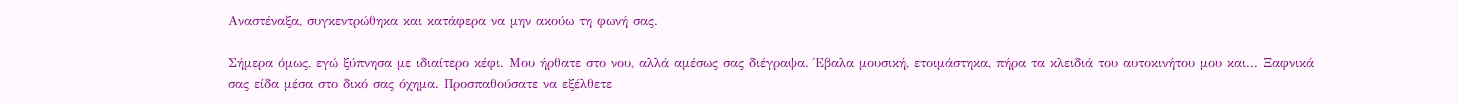Αναστέναξα, συγκεντρώθηκα και κατάφερα να μην ακούω τη φωνή σας.

Σήμερα όμως, εγώ ξύπνησα με ιδιαίτερο κέφι. Μου ήρθατε στο νου, αλλά αμέσως σας διέγραψα. Έβαλα μουσική, ετοιμάστηκα, πήρα τα κλειδιά του αυτοκινήτου μου και... Ξαφνικά σας είδα μέσα στο δικό σας όχημα. Προσπαθούσατε να εξέλθετε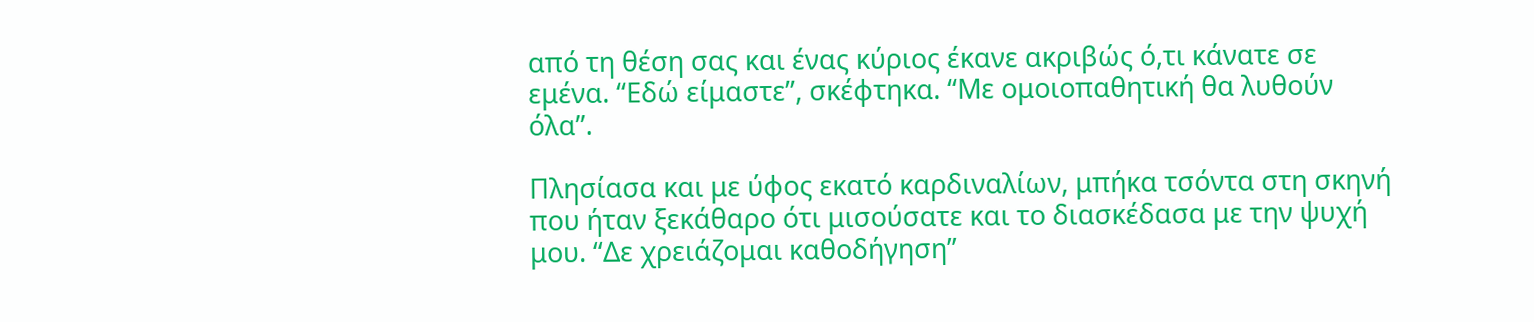από τη θέση σας και ένας κύριος έκανε ακριβώς ό,τι κάνατε σε εμένα. “Εδώ είμαστε”, σκέφτηκα. “Με ομοιοπαθητική θα λυθούν όλα”.

Πλησίασα και με ύφος εκατό καρδιναλίων, μπήκα τσόντα στη σκηνή που ήταν ξεκάθαρο ότι μισούσατε και το διασκέδασα με την ψυχή μου. “Δε χρειάζομαι καθοδήγηση”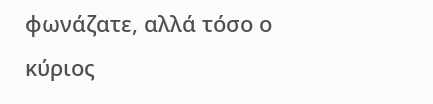φωνάζατε, αλλά τόσο ο κύριος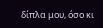δίπλα μου, όσο κι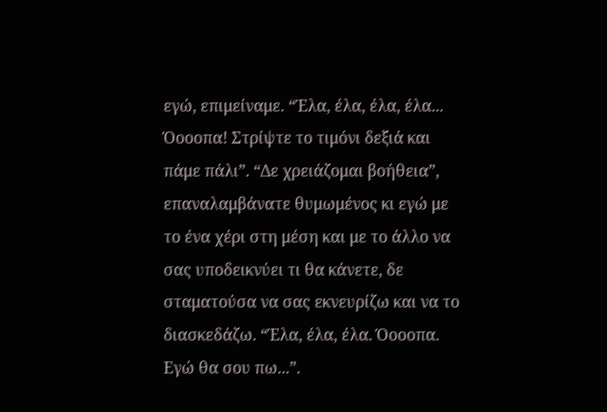εγώ, επιμείναμε. “Έλα, έλα, έλα, έλα... Όοοοπα! Στρίψτε το τιμόνι δεξιά και πάμε πάλι”. “Δε χρειάζομαι βοήθεια”, επαναλαμβάνατε θυμωμένος κι εγώ με το ένα χέρι στη μέση και με το άλλο να σας υποδεικνύει τι θα κάνετε, δε σταματούσα να σας εκνευρίζω και να το διασκεδάζω. “Έλα, έλα, έλα. Όοοοπα. Εγώ θα σου πω...”.